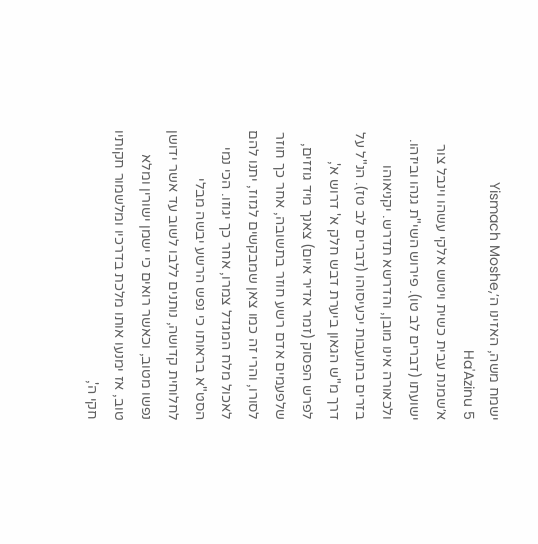ישמח משה, האזינו ה׳Yismach Moshe, Ha'Azinu 5
א׳שמנת עבית כשית ויטוש אלקי עשהו וינבל צור ישועתו (דברים לב טו). פירוש השי"ת גנהו וביזהו. ולכאורה אינו מובן, והדרשא תדרש. יקניאוהו בזרים בתועבות יכעיסוהו (דברים לב טז). הנ"ל על דרך מ"ש הגאון ביערת דבש חלק א' דרוש א', לפרש הפסוק (זמר אדיר איום) צאנך מיד גוזזים, שלפעמים אדם רשע חוזר בתשובה, אחר כך חוזר לסורו, והרי זה כמו צאן שמבקשים לגזוז, יתנו להם לאכול מלח המגדל צמרו, אחר כך יגוזו. הכי נמי הסט"א בראותו כי נפש הרשע יבשה מבלי לחלוחית קדושה, נותנים ללבו לשוב עד אשר ידושן נפשו מטוב, וכאשר רואים כי ישמן ישורין ומלא טוב, אז ימנעו אותו מלכת בדרכיו ומלשמור חקותיו חקי ה',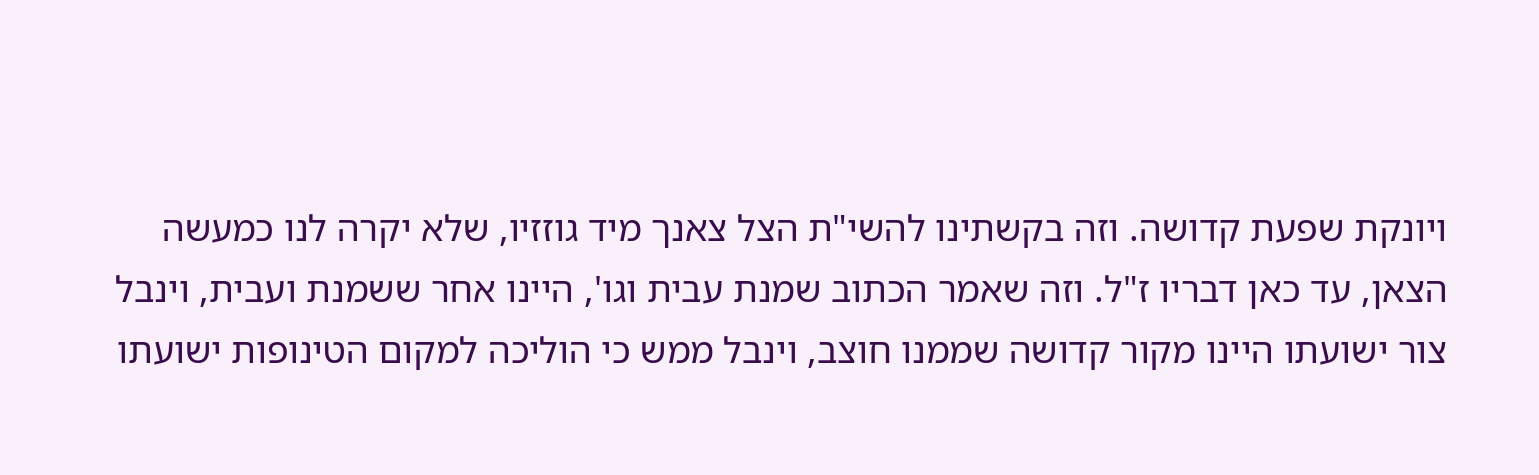ויונקת שפעת קדושה. וזה בקשתינו להשי"ת הצל צאנך מיד גוזזיו, שלא יקרה לנו כמעשה הצאן, עד כאן דבריו ז"ל. וזה שאמר הכתוב שמנת עבית וגו', היינו אחר ששמנת ועבית, וינבל צור ישועתו היינו מקור קדושה שממנו חוצב, וינבל ממש כי הוליכה למקום הטינופות ישועתו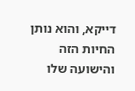דייקא, והוא נותן החיות הזה והישועה שלו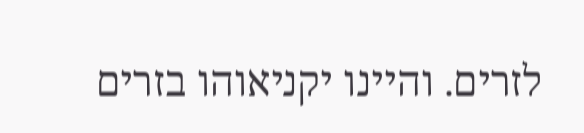לזרים. והיינו יקניאוהו בזרים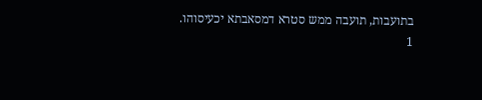בתועבות, תועבה ממש סטרא דמסאבתא יכעיסוהו.
1